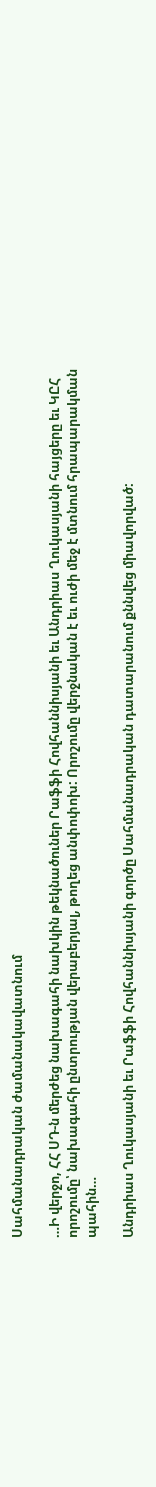Սահմանադրական ժամանակավատնում

…Ի վերջո, ՀՀ ՍԴ-ն մերժեց նախագահի նախկին թեկնածուներ Րաֆֆի Հովհաննիսյանի եւ Անդրիաս Ղուկասյանի հայցերը եւ ԿԸՀ որոշումը՝ նախագահի ընտրության վերաբերյալ, թողեց անփոփոխ: Որոշումը վերջնական է եւ ուժի մեջ է մտնում հրապարակման պահին…

Անդրիաս Ղուկասյանի եւ Րաֆֆի Հովհաննիսյանի գործը Սահմանադրական դատարանում քննվեց միավորված: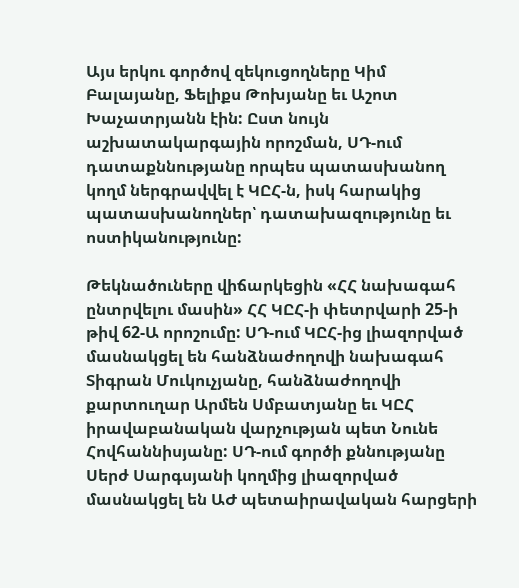Այս երկու գործով զեկուցողները Կիմ Բալայանը, Ֆելիքս Թոխյանը եւ Աշոտ Խաչատրյանն էին: Ըստ նույն աշխատակարգային որոշման, ՍԴ-ում դատաքննությանը որպես պատասխանող կողմ ներգրավվել է ԿԸՀ-ն, իսկ հարակից պատասխանողներ՝ դատախազությունը եւ ոստիկանությունը:

Թեկնածուները վիճարկեցին «ՀՀ նախագահ ընտրվելու մասին» ՀՀ ԿԸՀ-ի փետրվարի 25-ի թիվ 62-Ա որոշումը: ՍԴ-ում ԿԸՀ-ից լիազորված մասնակցել են հանձնաժողովի նախագահ Տիգրան Մուկուչյանը, հանձնաժողովի քարտուղար Արմեն Սմբատյանը եւ ԿԸՀ իրավաբանական վարչության պետ Նունե Հովհաննիսյանը: ՍԴ-ում գործի քննությանը Սերժ Սարգսյանի կողմից լիազորված մասնակցել են ԱԺ պետաիրավական հարցերի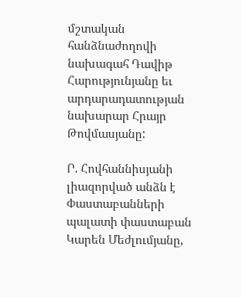մշտական հանձնաժողովի նախագահ Դավիթ Հարությունյանը եւ արդարադատության նախարար Հրայր Թովմասյանը:

Ր. Հովհաննիսյանի լիազորված անձն է Փաստաբանների պալատի փաստաբան Կարեն Մեժլումյանը,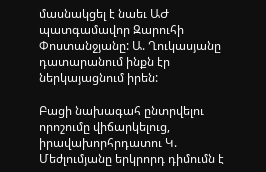մասնակցել է նաեւ ԱԺ պատգամավոր Զարուհի Փոստանջյանը: Ա. Ղուկասյանը դատարանում ինքն էր ներկայացնում իրեն:

Բացի նախագահ ընտրվելու որոշումը վիճարկելուց, իրավախորհրդատու Կ. Մեժլումյանը երկրորդ դիմումն է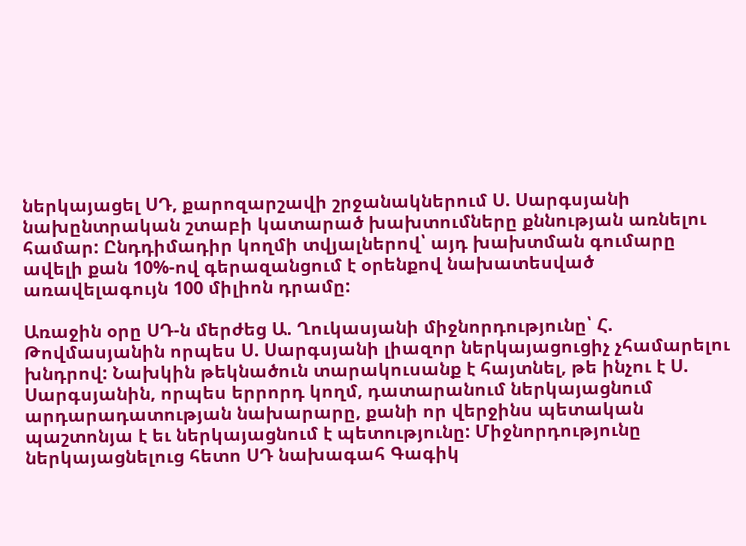ներկայացել ՍԴ, քարոզարշավի շրջանակներում Ս. Սարգսյանի նախընտրական շտաբի կատարած խախտումները քննության առնելու համար: Ընդդիմադիր կողմի տվյալներով՝ այդ խախտման գումարը ավելի քան 10%-ով գերազանցում է օրենքով նախատեսված առավելագույն 100 միլիոն դրամը:

Առաջին օրը ՍԴ-ն մերժեց Ա. Ղուկասյանի միջնորդությունը՝ Հ. Թովմասյանին որպես Ս. Սարգսյանի լիազոր ներկայացուցիչ չհամարելու խնդրով: Նախկին թեկնածուն տարակուսանք է հայտնել, թե ինչու է Ս. Սարգսյանին, որպես երրորդ կողմ, դատարանում ներկայացնում արդարադատության նախարարը, քանի որ վերջինս պետական պաշտոնյա է եւ ներկայացնում է պետությունը: Միջնորդությունը ներկայացնելուց հետո ՍԴ նախագահ Գագիկ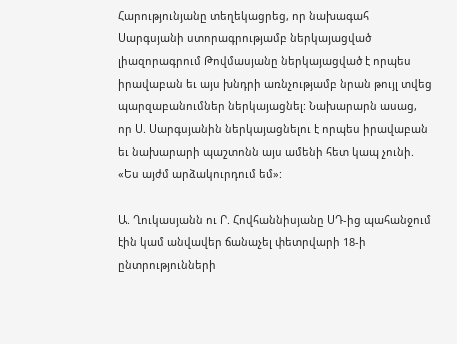Հարությունյանը տեղեկացրեց, որ նախագահ Սարգսյանի ստորագրությամբ ներկայացված լիազորագրում Թովմասյանը ներկայացված է որպես իրավաբան եւ այս խնդրի առնչությամբ նրան թույլ տվեց պարզաբանումներ ներկայացնել: Նախարարն ասաց, որ Ս. Սարգսյանին ներկայացնելու է որպես իրավաբան եւ նախարարի պաշտոնն այս ամենի հետ կապ չունի. «Ես այժմ արձակուրդում եմ»:

Ա. Ղուկասյանն ու Ր. Հովհաննիսյանը ՍԴ-ից պահանջում էին կամ անվավեր ճանաչել փետրվարի 18-ի ընտրությունների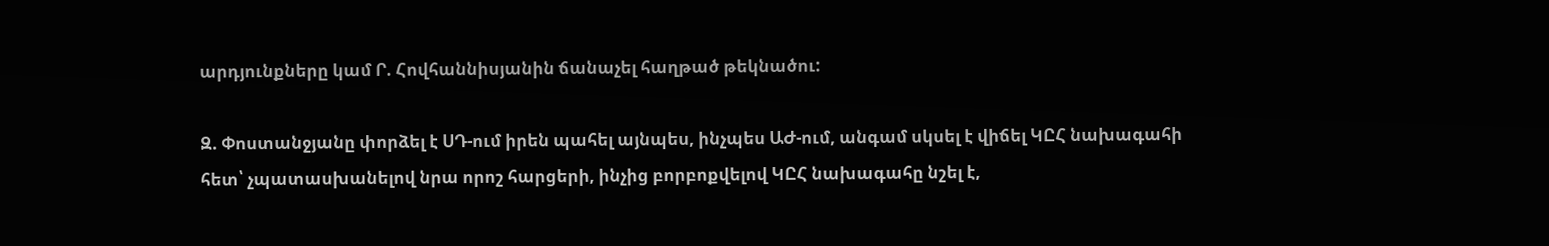արդյունքները կամ Ր. Հովհաննիսյանին ճանաչել հաղթած թեկնածու:

Զ. Փոստանջյանը փորձել է ՍԴ-ում իրեն պահել այնպես, ինչպես ԱԺ-ում, անգամ սկսել է վիճել ԿԸՀ նախագահի հետ՝ չպատասխանելով նրա որոշ հարցերի, ինչից բորբոքվելով ԿԸՀ նախագահը նշել է,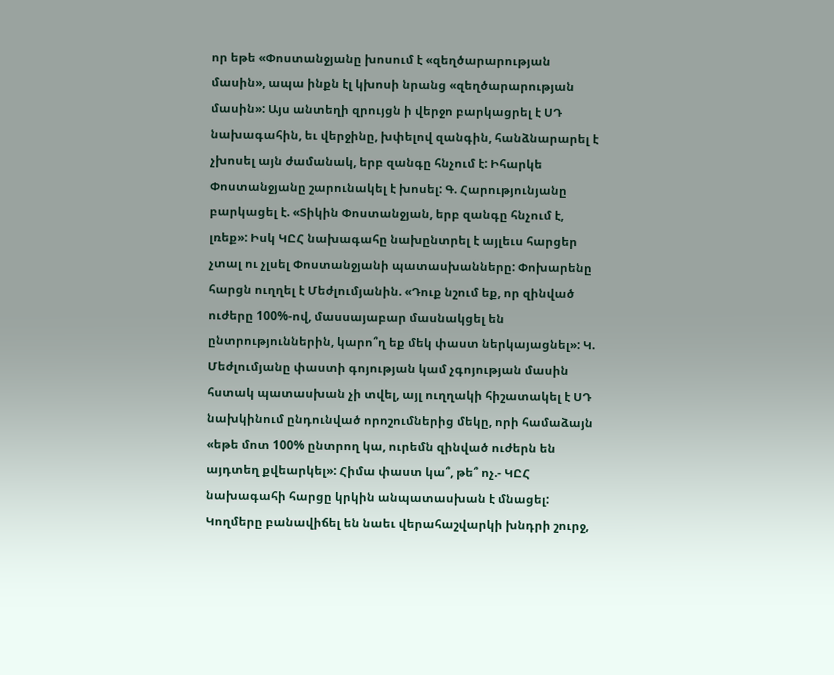որ եթե «Փոստանջյանը խոսում է «զեղծարարության մասին», ապա ինքն էլ կխոսի նրանց «զեղծարարության մասին»: Այս անտեղի զրույցն ի վերջո բարկացրել է ՍԴ նախագահին, եւ վերջինը, խփելով զանգին, հանձնարարել է չխոսել այն ժամանակ, երբ զանգը հնչում է: Իհարկե Փոստանջյանը շարունակել է խոսել: Գ. Հարությունյանը բարկացել է. «Տիկին Փոստանջյան, երբ զանգը հնչում է, լռեք»: Իսկ ԿԸՀ նախագահը նախընտրել է այլեւս հարցեր չտալ ու չլսել Փոստանջյանի պատասխանները: Փոխարենը հարցն ուղղել է Մեժլումյանին. «Դուք նշում եք, որ զինված ուժերը 100%-ով, մասսայաբար մասնակցել են ընտրություններին, կարո՞ղ եք մեկ փաստ ներկայացնել»: Կ. Մեժլումյանը փաստի գոյության կամ չգոյության մասին հստակ պատասխան չի տվել, այլ ուղղակի հիշատակել է ՍԴ նախկինում ընդունված որոշումներից մեկը, որի համաձայն «եթե մոտ 100% ընտրող կա, ուրեմն զինված ուժերն են այդտեղ քվեարկել»: Հիմա փաստ կա՞, թե՞ ոչ.- ԿԸՀ նախագահի հարցը կրկին անպատասխան է մնացել: Կողմերը բանավիճել են նաեւ վերահաշվարկի խնդրի շուրջ,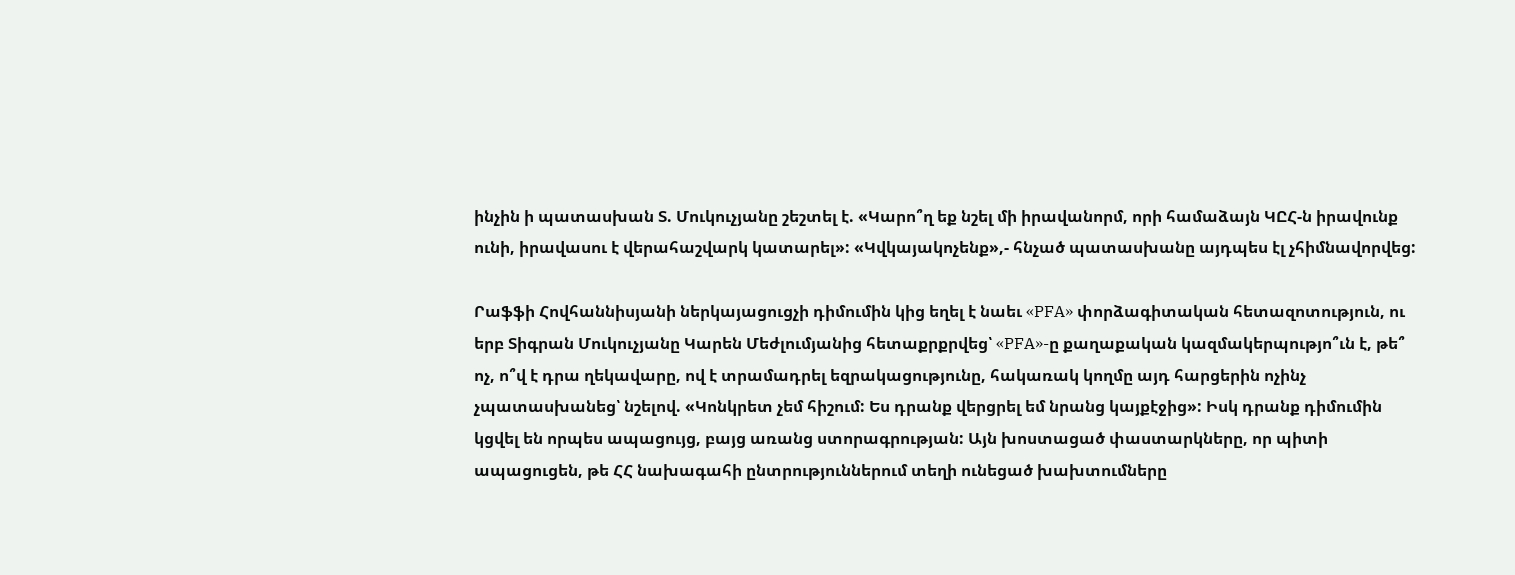ինչին ի պատասխան Տ. Մուկուչյանը շեշտել է. «Կարո՞ղ եք նշել մի իրավանորմ, որի համաձայն ԿԸՀ-ն իրավունք ունի, իրավասու է վերահաշվարկ կատարել»: «Կվկայակոչենք»,- հնչած պատասխանը այդպես էլ չհիմնավորվեց:

Րաֆֆի Հովհաննիսյանի ներկայացուցչի դիմումին կից եղել է նաեւ «PFA» փորձագիտական հետազոտություն, ու երբ Տիգրան Մուկուչյանը Կարեն Մեժլումյանից հետաքրքրվեց՝ «PFA»-ը քաղաքական կազմակերպությո՞ւն է, թե՞ ոչ, ո՞վ է դրա ղեկավարը, ով է տրամադրել եզրակացությունը, հակառակ կողմը այդ հարցերին ոչինչ չպատասխանեց՝ նշելով. «Կոնկրետ չեմ հիշում: Ես դրանք վերցրել եմ նրանց կայքէջից»: Իսկ դրանք դիմումին կցվել են որպես ապացույց, բայց առանց ստորագրության: Այն խոստացած փաստարկները, որ պիտի ապացուցեն, թե ՀՀ նախագահի ընտրություններում տեղի ունեցած խախտումները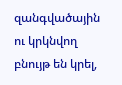զանգվածային ու կրկնվող բնույթ են կրել,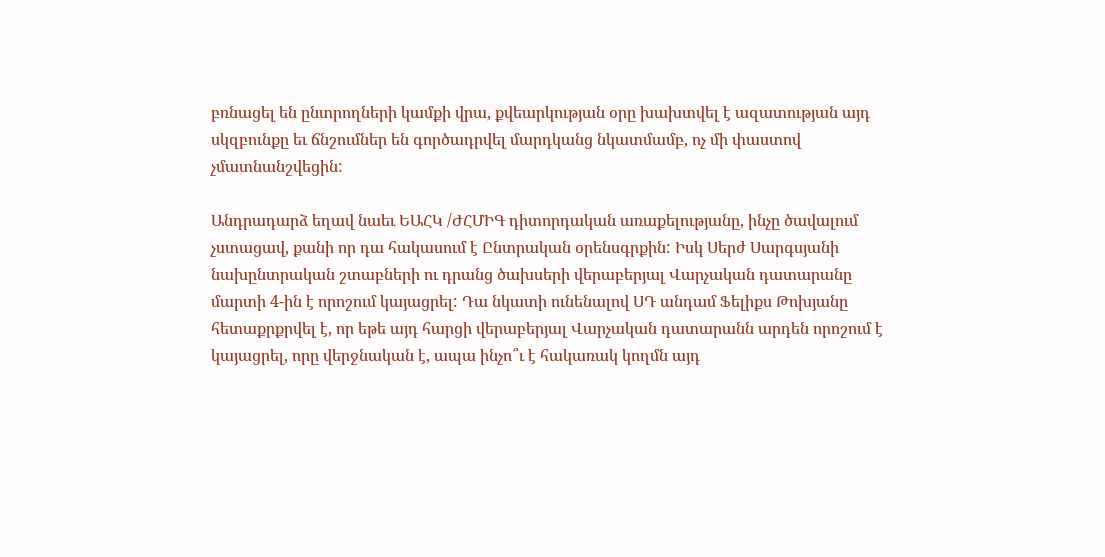բռնացել են ընտրողների կամքի վրա, քվեարկության օրը խախտվել է ազատության այդ սկզբունքը եւ ճնշումներ են գործադրվել մարդկանց նկատմամբ, ոչ մի փաստով չմատնանշվեցին:

Անդրադարձ եղավ նաեւ ԵԱՀԿ /ԺՀՄԻԳ դիտորդական առաքելությանը, ինչը ծավալում չստացավ, քանի որ դա հակասում է Ընտրական օրենսգրքին: Իսկ Սերժ Սարգսյանի նախընտրական շտաբների ու դրանց ծախսերի վերաբերյալ Վարչական դատարանը մարտի 4-ին է որոշում կայացրել: Դա նկատի ունենալով ՍԴ անդամ Ֆելիքս Թոխյանը հետաքրքրվել է, որ եթե այդ հարցի վերաբերյալ Վարչական դատարանն արդեն որոշում է կայացրել, որը վերջնական է, ապա ինչո՞ւ է հակառակ կողմն այդ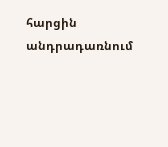հարցին անդրադառնում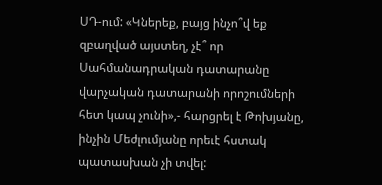ՍԴ-ում: «Կներեք, բայց ինչո՞վ եք զբաղված այստեղ, չէ՞ որ Սահմանադրական դատարանը վարչական դատարանի որոշումների հետ կապ չունի»,- հարցրել է Թոխյանը, ինչին Մեժլումյանը որեւէ հստակ պատասխան չի տվել: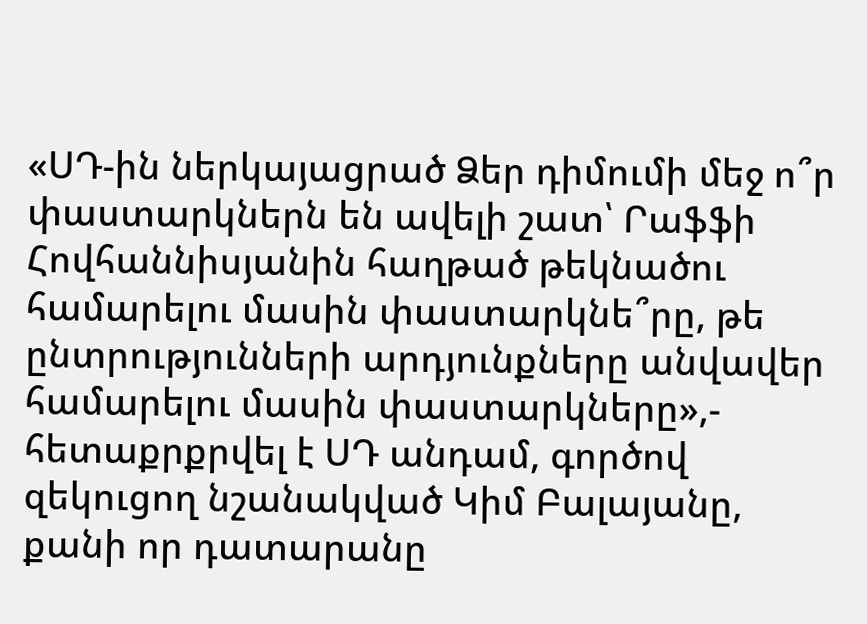«ՍԴ-ին ներկայացրած Ձեր դիմումի մեջ ո՞ր փաստարկներն են ավելի շատ՝ Րաֆֆի Հովհաննիսյանին հաղթած թեկնածու համարելու մասին փաստարկնե՞րը, թե ընտրությունների արդյունքները անվավեր համարելու մասին փաստարկները»,- հետաքրքրվել է ՍԴ անդամ, գործով զեկուցող նշանակված Կիմ Բալայանը, քանի որ դատարանը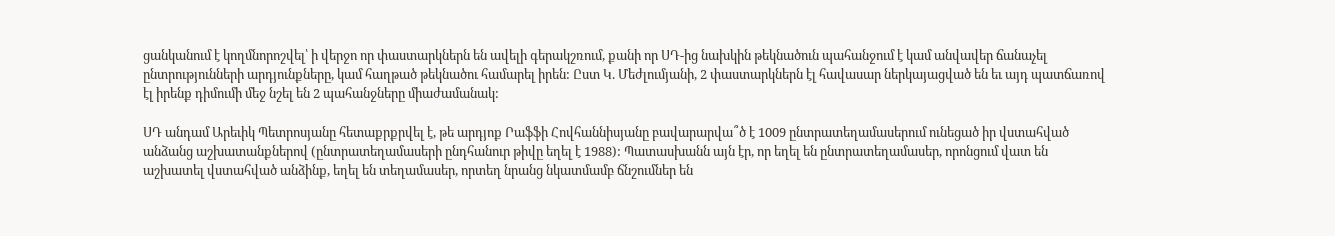ցանկանում է կողմնորոշվել՝ ի վերջո որ փաստարկներն են ավելի գերակշռում, քանի որ ՍԴ-ից նախկին թեկնածուն պահանջում է կամ անվավեր ճանաչել ընտրությունների արդյունքները, կամ հաղթած թեկնածու համարել իրեն: Ըստ Կ. Մեժլումյանի, 2 փաստարկներն էլ հավասար ներկայացված են եւ այդ պատճառով էլ իրենք դիմումի մեջ նշել են 2 պահանջները միաժամանակ:

ՍԴ անդամ Արեւիկ Պետրոսյանը հետաքրքրվել է, թե արդյոք Րաֆֆի Հովհաննիսյանը բավարարվա՞ծ է 1009 ընտրատեղամասերում ունեցած իր վստահված անձանց աշխատանքներով (ընտրատեղամասերի ընդհանուր թիվը եղել է 1988): Պատասխանն այն էր, որ եղել են ընտրատեղամասեր, որոնցում վատ են աշխատել վստահված անձինք, եղել են տեղամասեր, որտեղ նրանց նկատմամբ ճնշումներ են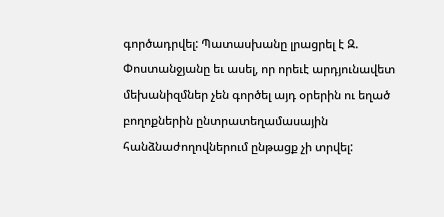գործադրվել: Պատասխանը լրացրել է Զ. Փոստանջյանը եւ ասել, որ որեւէ արդյունավետ մեխանիզմներ չեն գործել այդ օրերին ու եղած բողոքներին ընտրատեղամասային հանձնաժողովներում ընթացք չի տրվել: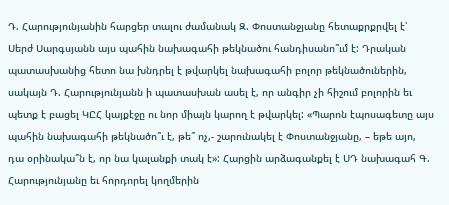Դ. Հարությունյանին հարցեր տալու ժամանակ Զ. Փոստանջյանը հետաքրքրվել է՝ Սերժ Սարգսյանն այս պահին նախագահի թեկնածու հանդիսանո՞ւմ է: Դրական պատասխանից հետո նա խնդրել է թվարկել նախագահի բոլոր թեկնածուներին, սակայն Դ. Հարությունյանն ի պատասխան ասել է, որ անգիր չի հիշում բոլորին եւ պետք է բացել ԿԸՀ կայքէջը ու նոր միայն կարող է թվարկել: «Պարոն էպոսագետը այս պահին նախագահի թեկնածո՞ւ է, թե՞ ոչ,- շարունակել է Փոստանջյանը, – եթե այո, դա օրինակա՞ն է, որ նա կալանքի տակ է»: Հարցին արձագանքել է ՍԴ նախագահ Գ. Հարությունյանը եւ հորդորել կողմերին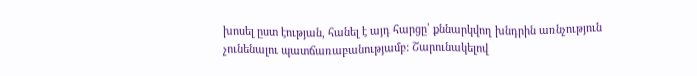խոսել ըստ էության, հանել է այդ հարցը՝ քննարկվող խնդրին առնչություն չունենալու պատճառաբանությամբ: Շարունակելով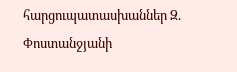հարցուպատասխաններ Զ. Փոստանջյանի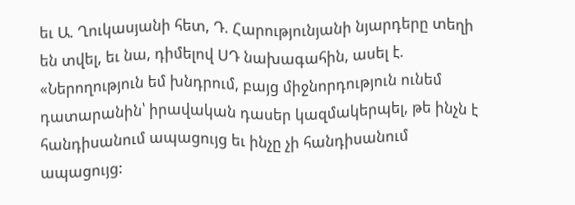եւ Ա. Ղուկասյանի հետ, Դ. Հարությունյանի նյարդերը տեղի են տվել, եւ նա, դիմելով ՍԴ նախագահին, ասել է. «Ներողություն եմ խնդրում, բայց միջնորդություն ունեմ դատարանին՝ իրավական դասեր կազմակերպել, թե ինչն է հանդիսանում ապացույց եւ ինչը չի հանդիսանում ապացույց: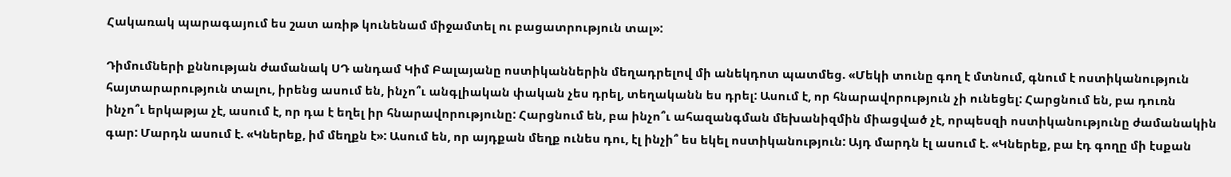Հակառակ պարագայում ես շատ առիթ կունենամ միջամտել ու բացատրություն տալ»:

Դիմումների քննության ժամանակ ՍԴ անդամ Կիմ Բալայանը ոստիկաններին մեղադրելով մի անեկդոտ պատմեց. «Մեկի տունը գող է մտնում, գնում է ոստիկանություն հայտարարություն տալու, իրենց ասում են, ինչո՞ւ անգլիական փական չես դրել, տեղականն ես դրել: Ասում է, որ հնարավորություն չի ունեցել: Հարցնում են, բա դուռն ինչո՞ւ երկաթյա չէ, ասում է, որ դա է եղել իր հնարավորությունը: Հարցնում են, բա ինչո՞ւ ահազանգման մեխանիզմին միացված չէ, որպեսզի ոստիկանությունը ժամանակին գար: Մարդն ասում է. «Կներեք, իմ մեղքն է»: Ասում են, որ այդքան մեղք ունես դու, էլ ինչի՞ ես եկել ոստիկանություն: Այդ մարդն էլ ասում է. «Կներեք, բա էդ գողը մի էսքան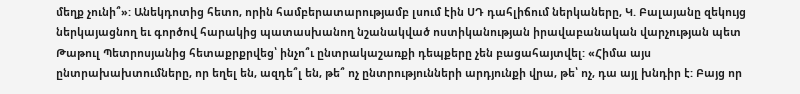մեղք չունի՞»: Անեկդոտից հետո, որին համբերատարությամբ լսում էին ՍԴ դահլիճում ներկաները, Կ. Բալայանը զեկույց ներկայացնող եւ գործով հարակից պատասխանող նշանակված ոստիկանության իրավաբանական վարչության պետ Թաթուլ Պետրոսյանից հետաքրքրվեց՝ ինչո՞ւ ընտրակաշառքի դեպքերը չեն բացահայտվել: «Հիմա այս ընտրախախտումները, որ եղել են, ազդե՞լ են, թե՞ ոչ ընտրությունների արդյունքի վրա, թե՝ ոչ, դա այլ խնդիր է: Բայց որ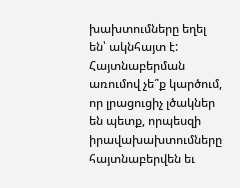խախտումները եղել են՝ ակնհայտ է: Հայտնաբերման առումով չե՞ք կարծում, որ լրացուցիչ լծակներ են պետք, որպեսզի իրավախախտումները հայտնաբերվեն եւ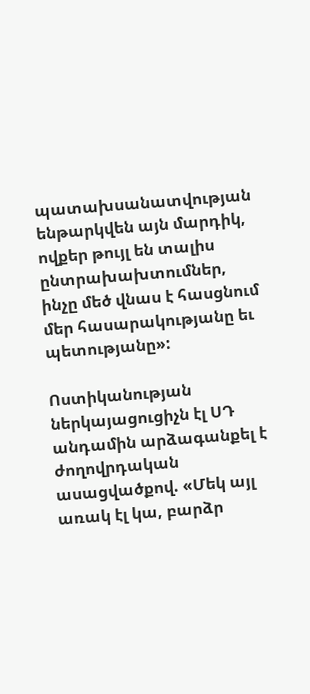պատախսանատվության ենթարկվեն այն մարդիկ, ովքեր թույլ են տալիս ընտրախախտումներ, ինչը մեծ վնաս է հասցնում մեր հասարակությանը եւ պետությանը»:

Ոստիկանության ներկայացուցիչն էլ ՍԴ անդամին արձագանքել է ժողովրդական ասացվածքով. «Մեկ այլ առակ էլ կա, բարձր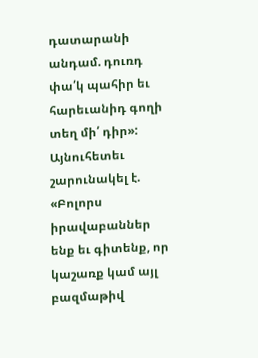դատարանի անդամ. դուռդ փա՛կ պահիր եւ հարեւանիդ գողի տեղ մի՛ դիր»: Այնուհետեւ շարունակել է. «Բոլորս իրավաբաններ ենք եւ գիտենք, որ կաշառք կամ այլ բազմաթիվ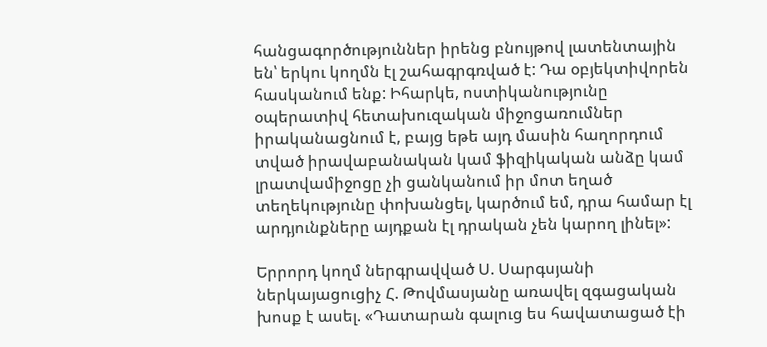հանցագործություններ իրենց բնույթով լատենտային են՝ երկու կողմն էլ շահագրգռված է: Դա օբյեկտիվորեն հասկանում ենք: Իհարկե, ոստիկանությունը օպերատիվ հետախուզական միջոցառումներ իրականացնում է, բայց եթե այդ մասին հաղորդում տված իրավաբանական կամ ֆիզիկական անձը կամ լրատվամիջոցը չի ցանկանում իր մոտ եղած տեղեկությունը փոխանցել, կարծում եմ, դրա համար էլ արդյունքները այդքան էլ դրական չեն կարող լինել»:

Երրորդ կողմ ներգրավված Ս. Սարգսյանի ներկայացուցիչ Հ. Թովմասյանը առավել զգացական խոսք է ասել. «Դատարան գալուց ես հավատացած էի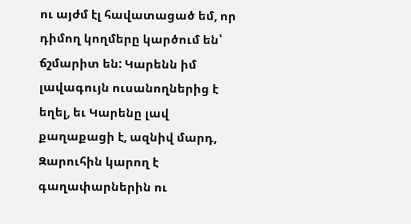ու այժմ էլ հավատացած եմ, որ դիմող կողմերը կարծում են՝ ճշմարիտ են: Կարենն իմ լավագույն ուսանողներից է եղել, եւ Կարենը լավ քաղաքացի է, ազնիվ մարդ, Զարուհին կարող է գաղափարներին ու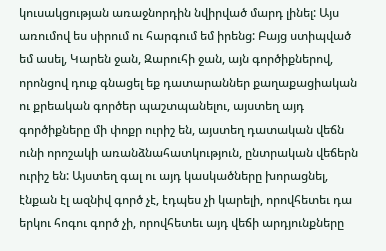կուսակցության առաջնորդին նվիրված մարդ լինել: Այս առումով ես սիրում ու հարգում եմ իրենց: Բայց ստիպված եմ ասել, Կարեն ջան, Զարուհի ջան, այն գործիքներով, որոնցով դուք գնացել եք դատարաններ քաղաքացիական ու քրեական գործեր պաշտպանելու, այստեղ այդ գործիքները մի փոքր ուրիշ են, այստեղ դատական վեճն ունի որոշակի առանձնահատկություն, ընտրական վեճերն ուրիշ են: Այստեղ գալ ու այդ կասկածները խորացնել, էնքան էլ ազնիվ գործ չէ, էդպես չի կարելի, որովհետեւ դա երկու հոգու գործ չի, որովհետեւ այդ վեճի արդյունքները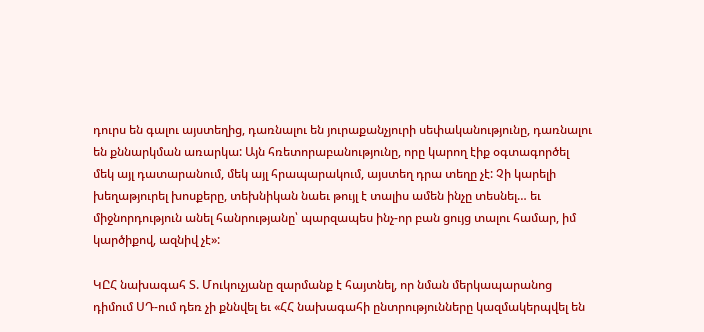դուրս են գալու այստեղից, դառնալու են յուրաքանչյուրի սեփականությունը, դառնալու են քննարկման առարկա: Այն հռետորաբանությունը, որը կարող էիք օգտագործել մեկ այլ դատարանում, մեկ այլ հրապարակում, այստեղ դրա տեղը չէ: Չի կարելի խեղաթյուրել խոսքերը, տեխնիկան նաեւ թույլ է տալիս ամեն ինչը տեսնել… եւ միջնորդություն անել հանրությանը՝ պարզապես ինչ-որ բան ցույց տալու համար, իմ կարծիքով, ազնիվ չէ»:

ԿԸՀ նախագահ Տ. Մուկուչյանը զարմանք է հայտնել, որ նման մերկապարանոց դիմում ՍԴ-ում դեռ չի քննվել եւ «ՀՀ նախագահի ընտրությունները կազմակերպվել են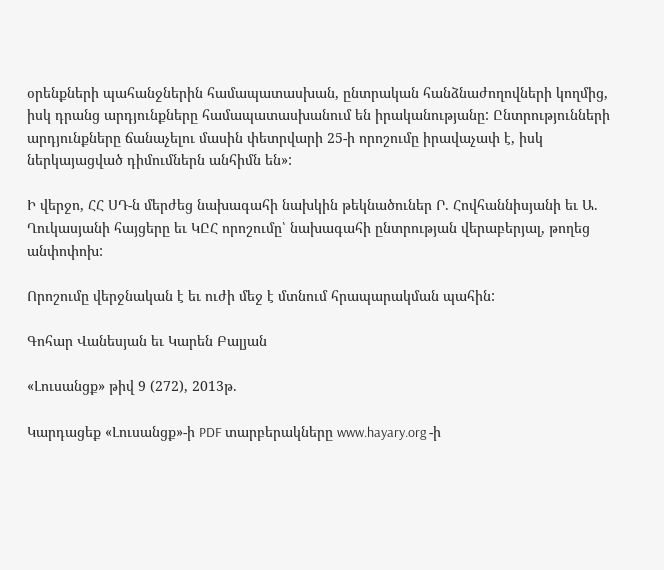օրենքների պահանջներին համապատասխան, ընտրական հանձնաժողովների կողմից, իսկ դրանց արդյունքները համապատասխանում են իրականությանը: Ընտրությունների արդյունքները ճանաչելու մասին փետրվարի 25-ի որոշումը իրավաչափ է, իսկ ներկայացված դիմումներն անհիմն են»:

Ի վերջո, ՀՀ ՍԴ-ն մերժեց նախագահի նախկին թեկնածուներ Ր. Հովհաննիսյանի եւ Ա. Ղուկասյանի հայցերը եւ ԿԸՀ որոշումը՝ նախագահի ընտրության վերաբերյալ, թողեց անփոփոխ:

Որոշումը վերջնական է եւ ուժի մեջ է մտնում հրապարակման պահին:

Գոհար Վանեսյան եւ Կարեն Բալյան

«Լուսանցք» թիվ 9 (272), 2013թ.

Կարդացեք «Լուսանցք»-ի PDF տարբերակները www.hayary.org -ի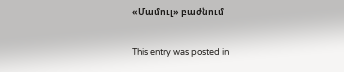«Մամուլ» բաժնում

This entry was posted in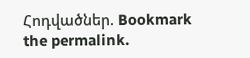Հոդվածներ. Bookmark the permalink.